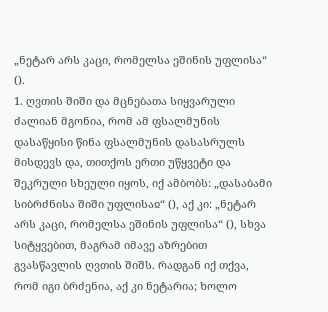„ნეტარ არს კაცი, რომელსა ეშინის უფლისა“ ().
1. ღვთის შიში და მცნებათა სიყვარული
ძალიან მგონია, რომ ამ ფსალმუნის დასაწყისი წინა ფსალმუნის დასასრულს მისდევს და, თითქოს ერთი უწყვეტი და შეკრული სხეული იყოს, იქ ამბობს: „დასაბამი სიბრძნისა შიში უფლისაჲ“ (), აქ კი: „ნეტარ არს კაცი, რომელსა ეშინის უფლისა“ (), სხვა სიტყვებით, მაგრამ იმავე აზრებით გვასწავლის ღვთის შიშს. რადგან იქ თქვა, რომ იგი ბრძენია, აქ კი ნეტარია; ხოლო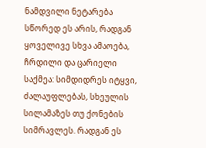ნამდვილი ნეტარება სწორედ ეს არის, რადგან ყოველივე სხვა ამაოება, ჩრდილი და ცარიელი საქმეა: სიმდიდრეს იტყვი, ძალაუფლებას, სხეულის სილამაზეს თუ ქონების სიმრავლეს. რადგან ეს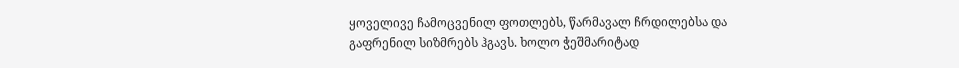ყოველივე ჩამოცვენილ ფოთლებს, წარმავალ ჩრდილებსა და გაფრენილ სიზმრებს ჰგავს. ხოლო ჭეშმარიტად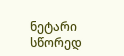ნეტარი სწორედ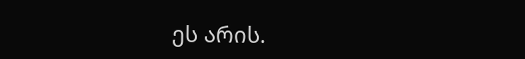ეს არის.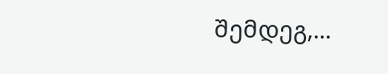შემდეგ,...